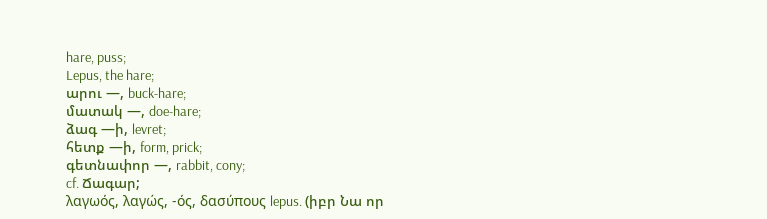hare, puss;
Lepus, the hare;
արու —, buck-hare;
մատակ —, doe-hare;
ձագ —ի, levret;
հետք —ի, form, prick;
գետնափոր —, rabbit, cony;
cf. Ճագար;
λαγωός, λαγώς, -ός, δασύπους lepus. (իբր Նա որ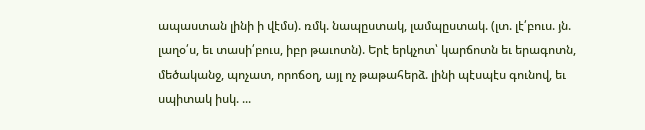ապաստան լինի ի վէմս). ռմկ. նապըստակ, լամպըստակ. (լտ. լէ՛բուս. յն. լաղօ՛ս, եւ տասի՛բուս, իբր թաւոտն). Երէ երկչոտ՝ կարճոտն եւ երագոտն, մեծականջ, պոչատ, որոճօղ, այլ ոչ թաթահերձ. լինի պէսպէս գունով, եւ սպիտակ իսկ. ...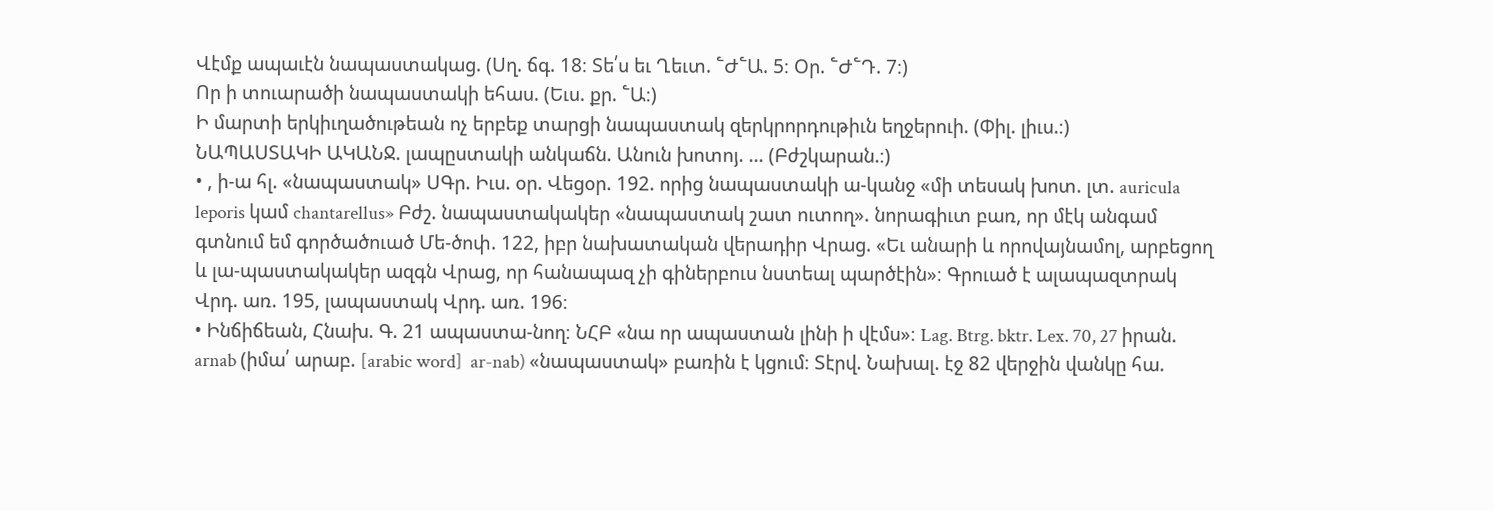Վէմք ապաւէն նապաստակաց. (Սղ. ճգ. 18։ Տե՛ս եւ Ղեւտ. ՟Ժ՟Ա. 5։ Օր. ՟Ժ՟Դ. 7։)
Որ ի տուարածի նապաստակի եհաս. (Եւս. քր. ՟Ա։)
Ի մարտի երկիւղածութեան ոչ երբեք տարցի նապաստակ զերկրորդութիւն եղջերուի. (Փիլ. լիւս.։)
ՆԱՊԱՍՏԱԿԻ ԱԿԱՆՋ. լապըստակի անկաճն. Անուն խոտոյ. ... (Բժշկարան.։)
• , ի-ա հլ. «նապաստակ» ՍԳր. Իւս. օր. Վեցօր. 192. որից նապաստակի ա-կանջ «մի տեսակ խոտ. լտ. auricula leporis կամ chantarellus» Բժշ. նապաստակակեր «նապաստակ շատ ուտող». նորագիւտ բառ, որ մէկ անգամ գտնում եմ գործածուած Մե-ծոփ. 122, իբր նախատական վերադիր Վրաց. «Եւ անարի և որովայնամոլ, արբեցող և լա-պաստակակեր ազգն Վրաց, որ հանապազ չի գիներբուս նստեալ պարծէին»։ Գրուած է ալապազտրակ Վրդ. առ. 195, լապաստակ Վրդ. առ. 196։
• Ինճիճեան, Հնախ. Գ. 21 ապաստա-նող։ ՆՀԲ «նա որ ապաստան լինի ի վէմս»։ Lag. Btrg. bktr. Lex. 70, 27 իրան. arnab (իմա՛ արաբ. [arabic word]  ar-nab) «նապաստակ» բառին է կցում։ Տէրվ. Նախալ. էջ 82 վերջին վանկը հա.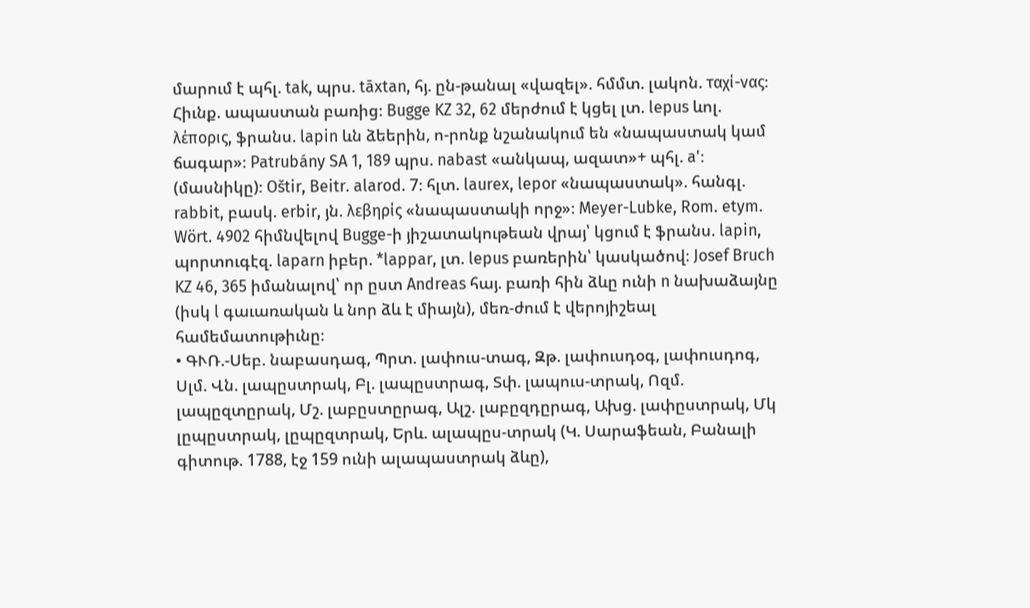մարում է պհլ. tak, պրս. tāxtan, հյ. ըն-թանալ «վազել». հմմտ. լակոն. ταχί-νας։ Հիւնք. ապաստան բառից։ Bugge KZ 32, 62 մերժում է կցել լտ. lepus ևոլ. λέπορις, ֆրանս. lapin ևն ձեերին, ո-րոնք նշանակում են «նապաստակ կամ ճագար»։ Patrubány SA 1, 189 պրս. nabast «անկապ, ազատ»+ պհլ. a'։ (մասնիկը)։ Oštir, Beitr. alarod. 7։ հլտ. laurex, lepor «նապաստակ». հանգլ. rabbit, բասկ. erbir, յն. λεβηρίς «նապաստակի որջ»։ Meyer-Lubke, Rom. etym. Wört. 4902 հիմնվելով Bugge-ի յիշատակութեան վրայ՝ կցում է ֆրանս. lapin, պորտուգէզ. laparn իբեր. *lappar, լտ. lepus բառերին՝ կասկածով։ Josef Bruch KZ 46, 365 իմանալով՝ որ ըստ Andreas հայ. բառի հին ձևը ունի n նախաձայնը (իսկ l գաւառական և նոր ձև է միայն), մեռ-ժում է վերոյիշեալ համեմատութիւնը։
• ԳՒՌ.-Սեբ. նաբասդագ, Պրտ. լափուս-տագ, Զթ. լափուսդօգ, լափուսդոգ, Սլմ. Վն. լապըստրակ, Բլ. լապըստրագ, Տփ. լապուս-տրակ, Ոզմ. լապըզտըրակ, Մշ. լաբըստըրագ, Ալշ. լաբըզդըրագ, Ախց. լափըստրակ, Մկ լըպըստրակ, լըպըզտրակ, Երև. ալապըս-տրակ (Կ. Սարաֆեան, Բանալի գիտութ. 1788, էջ 159 ունի ալապաստրակ ձևը),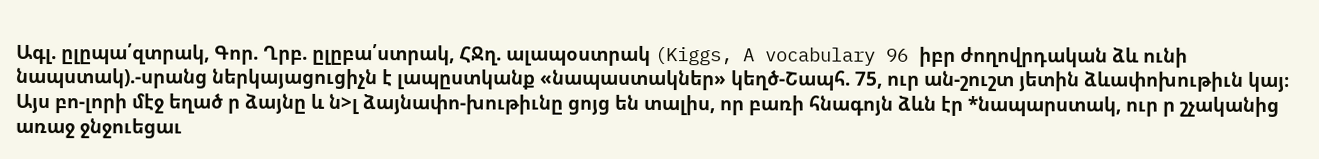Ագլ. ըլըպա՛զտրակ, Գոր. Ղրբ. ըլըբա՛ստրակ, ՀՋղ. ալապօստրակ (Kiggs, A vocabulary 96 իբր ժողովրդական ձև ունի նապստակ).-սրանց ներկայացուցիչն է լապըստկանք «նապաստակներ» կեղծ-Շապհ. 75, ուր ան-շուշտ յետին ձևափոխութիւն կայ։ Այս բո-լորի մէջ եղած ր ձայնը և ն>լ ձայնափո-խութիւնը ցոյց են տալիս, որ բառի հնագոյն ձևն էր *նապարստակ, ուր ր շչականից առաջ ջնջուեցաւ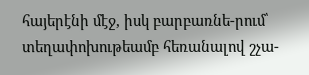հայերէնի մէջ, իսկ բարբառնե-րում՝ տեղափոխութեամբ հեռանալով շչա-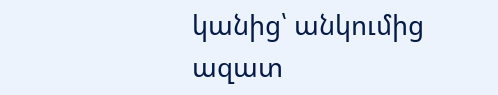կանից՝ անկումից ազատ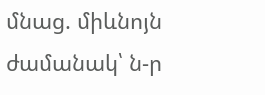մնաց. միևնոյն ժամանակ՝ ն-ր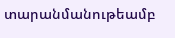տարանմանութեամբ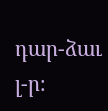դար-ձաւ լ-ր։